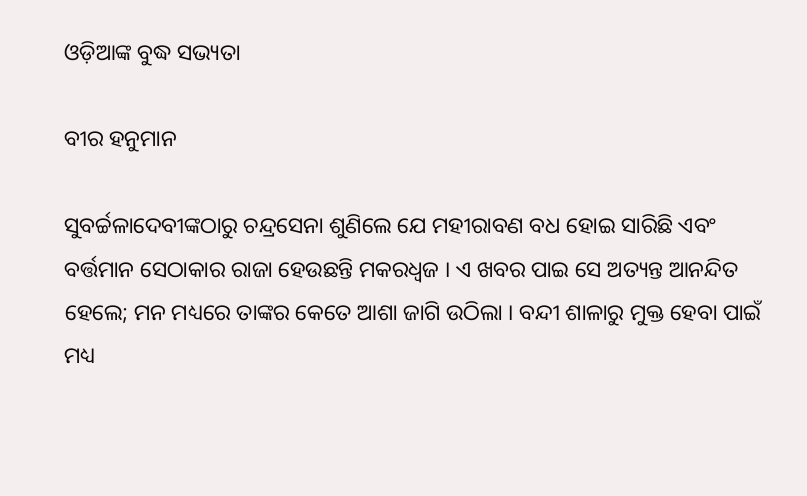ଓଡ଼ିଆଙ୍କ ବୁଦ୍ଧ ସଭ୍ୟତା

ବୀର ହନୁମାନ

ସୁବର୍ଚ୍ଚଳାଦେବୀଙ୍କଠାରୁ ଚନ୍ଦ୍ରସେନା ଶୁଣିଲେ ଯେ ମହୀରାବଣ ବଧ ହୋଇ ସାରିଛି ଏବଂ ବର୍ତ୍ତମାନ ସେଠାକାର ରାଜା ହେଉଛନ୍ତି ମକରଧ୍ୱଜ । ଏ ଖବର ପାଇ ସେ ଅତ୍ୟନ୍ତ ଆନନ୍ଦିତ ହେଲେ; ମନ ମଧ୍ୟରେ ତାଙ୍କର କେତେ ଆଶା ଜାଗି ଉଠିଲା । ବନ୍ଦୀ ଶାଳାରୁ ମୁକ୍ତ ହେବା ପାଇଁ ମଧ୍ୟ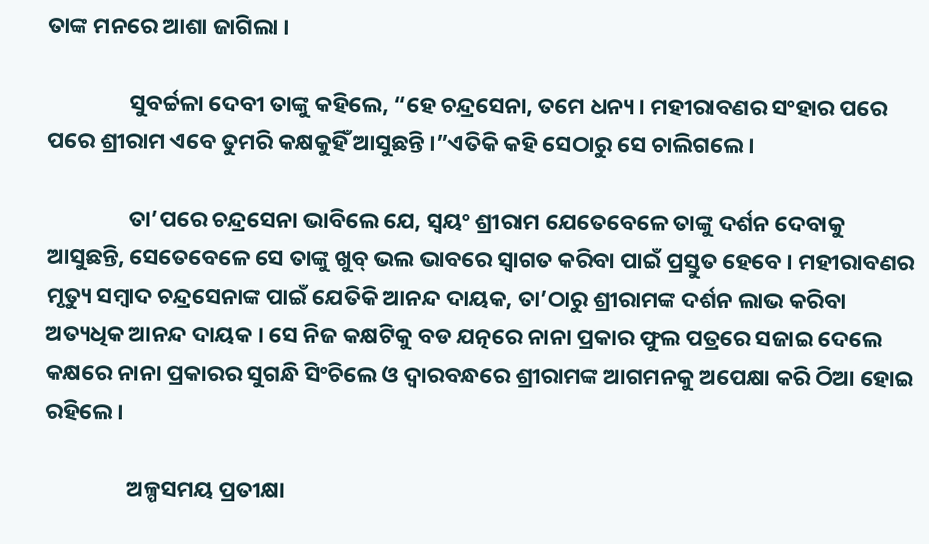ତାଙ୍କ ମନରେ ଆଶା ଜାଗିଲା ।

                ସୁବର୍ଚ୍ଚଳା ଦେବୀ ତାଙ୍କୁ କହିଲେ, “ହେ ଚନ୍ଦ୍ରସେନା, ତମେ ଧନ୍ୟ । ମହୀରାବଣର ସଂହାର ପରେ ପରେ ଶ୍ରୀରାମ ଏବେ ତୁମରି କକ୍ଷକୁହିଁ ଆସୁଛନ୍ତି ।”ଏତିକି କହି ସେଠାରୁ ସେ ଚାଲିଗଲେ ।

                ତା’ପରେ ଚନ୍ଦ୍ରସେନା ଭାବିଲେ ଯେ, ସ୍ୱୟଂ ଶ୍ରୀରାମ ଯେତେବେଳେ ତାଙ୍କୁ ଦର୍ଶନ ଦେବାକୁ ଆସୁଛନ୍ତି, ସେତେବେଳେ ସେ ତାଙ୍କୁ ଖୁବ୍ ଭଲ ଭାବରେ ସ୍ୱାଗତ କରିବା ପାଇଁ ପ୍ରସ୍ତୁତ ହେବେ । ମହୀରାବଣର ମୃତ୍ୟୁ ସମ୍ବାଦ ଚନ୍ଦ୍ରସେନାଙ୍କ ପାଇଁ ଯେତିକି ଆନନ୍ଦ ଦାୟକ, ତା’ଠାରୁ ଶ୍ରୀରାମଙ୍କ ଦର୍ଶନ ଲାଭ କରିବା ଅତ୍ୟଧିକ ଆନନ୍ଦ ଦାୟକ । ସେ ନିଜ କକ୍ଷଟିକୁ ବଡ ଯତ୍ନରେ ନାନା ପ୍ରକାର ଫୁଲ ପତ୍ରରେ ସଜାଇ ଦେଲେ କକ୍ଷରେ ନାନା ପ୍ରକାରର ସୁଗନ୍ଧି ସିଂଚିଲେ ଓ ଦ୍ୱାରବନ୍ଧରେ ଶ୍ରୀରାମଙ୍କ ଆଗମନକୁ ଅପେକ୍ଷା କରି ଠିଆ ହୋଇ ରହିଲେ ।

                ଅଳ୍ପସମୟ ପ୍ରତୀକ୍ଷା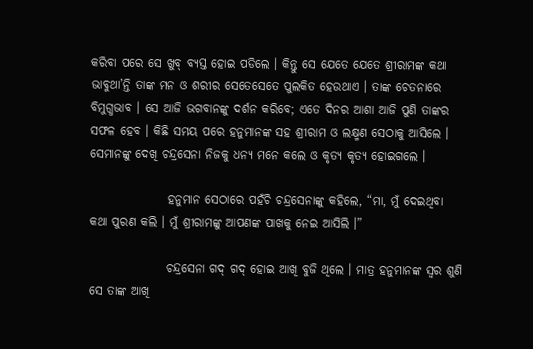କରିବା ପରେ ସେ ଖୁବ୍ ବ୍ୟସ୍ତ ହୋଇ ପଡିଲେ । କିନ୍ତୁ ସେ ଯେତେ ଯେତେ ଶ୍ରୀରାମଙ୍କ କଥା ଭାବୁଥା’ନ୍ତି ତାଙ୍କ ମନ ଓ ଶରୀର ସେତେସେତେ ପୁଲକିତ ହେଉଥାଏ । ତାଙ୍କ ଚେତନାରେ ବିମୁଗ୍ଧଭାବ । ସେ ଆଜି ଭଗବାନଙ୍କୁ ଦର୍ଶନ କରିବେ; ଏତେ ଦିନର ଆଶା ଆଜି ପୁଣି ତାଙ୍କର ସଫଳ ହେବ । କିଛି ସମୟ ପରେ ହନୁମାନଙ୍କ ସହ ଶ୍ରୀରାମ ଓ ଲକ୍ଷ୍ମଣ ସେଠାକୁ ଆସିଲେ । ସେମାନଙ୍କୁ ଦେଖି ଚନ୍ଦ୍ରସେନା ନିଜକୁ ଧନ୍ୟ ମନେ କଲେ ଓ କୃତ୍ୟ କୃତ୍ୟ ହୋଇଗଲେ ।

                ହନୁମାନ ସେଠାରେ ପହଁଚି ଚନ୍ଦ୍ରସେନାଙ୍କୁ କହିଲେ, “ମା, ମୁଁ ଦେଇଥିବା କଥା ପୁରଣ କଲି । ମୁଁ ଶ୍ରୀରାମଙ୍କୁ ଆପଣଙ୍କ ପାଖକୁ ନେଇ ଆସିଲି ।”

                ଚନ୍ଦ୍ରସେନା ଗଦ୍ ଗଦ୍ ହୋଇ ଆଖି ବୁଜି ଥିଲେ । ମାତ୍ର ହନୁମାନଙ୍କ ସ୍ୱର ଶୁଣି ସେ ତାଙ୍କ ଆଖି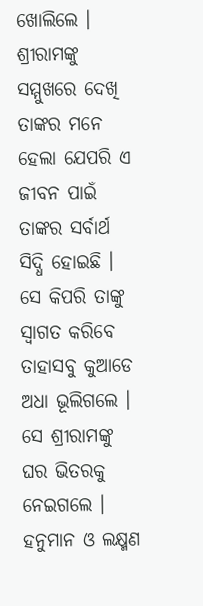ଖୋଲିଲେ । ଶ୍ରୀରାମଙ୍କୁ ସମ୍ମୁଖରେ ଦେଖି ତାଙ୍କର ମନେ ହେଲା ଯେପରି ଏ ଜୀବନ ପାଇଁ ତାଙ୍କର ସର୍ବାର୍ଥ ସିଦ୍ଧି ହୋଇଛି । ସେ କିପରି ତାଙ୍କୁ ସ୍ୱାଗତ କରିବେ ତାହାସବୁ କୁଆଡେ ଅଧା ଭୂଲିଗଲେ । ସେ ଶ୍ରୀରାମଙ୍କୁ ଘର ଭିତରକୁ ନେଇଗଲେ । ହନୁମାନ ଓ ଲକ୍ଷ୍ମଣ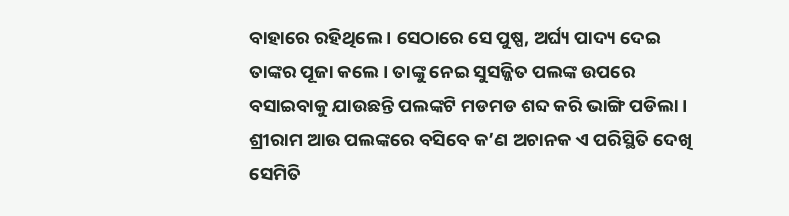ବାହାରେ ରହିଥିଲେ । ସେଠାରେ ସେ ପୁଷ୍ପ, ଅର୍ଘ୍ୟ ପାଦ୍ୟ ଦେଇ ତାଙ୍କର ପୂଜା କଲେ । ତାଙ୍କୁ ନେଇ ସୁସଜ୍ଜିତ ପଲଙ୍କ ଉପରେ ବସାଇବାକୁ ଯାଉଛନ୍ତି ପଲଙ୍କଟି ମଡମଡ ଶବ୍ଦ କରି ଭାଙ୍ଗି ପଡିଲା । ଶ୍ରୀରାମ ଆଉ ପଲଙ୍କରେ ବସିବେ କ’ଣ ଅଚାନକ ଏ ପରିସ୍ଥିତି ଦେଖି ସେମିତି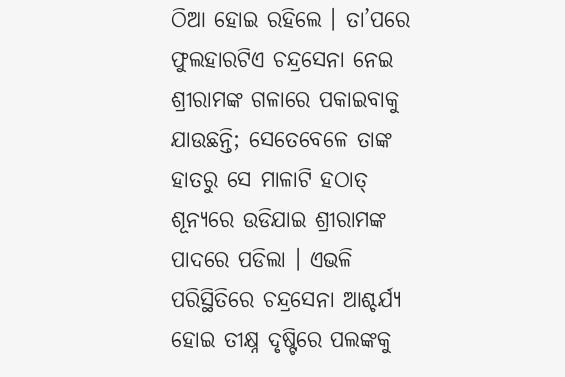ଠିଆ ହୋଇ ରହିଲେ । ତା’ପରେ ଫୁଲହାରଟିଏ ଚନ୍ଦ୍ରସେନା ନେଇ ଶ୍ରୀରାମଙ୍କ ଗଳାରେ ପକାଇବାକୁ ଯାଉଛନ୍ତି; ସେତେବେଳେ ତାଙ୍କ ହାତରୁ ସେ ମାଳାଟି ହଠାତ୍ ଶୂନ୍ୟରେ ଉଡିଯାଇ ଶ୍ରୀରାମଙ୍କ ପାଦରେ ପଡିଲା । ଏଭଳି ପରିସ୍ଥିତିରେ ଚନ୍ଦ୍ରସେନା ଆଶ୍ଚର୍ଯ୍ୟ ହୋଇ ତୀକ୍ଷ୍ନ ଦୃଷ୍ଟିରେ ପଲଙ୍କକୁ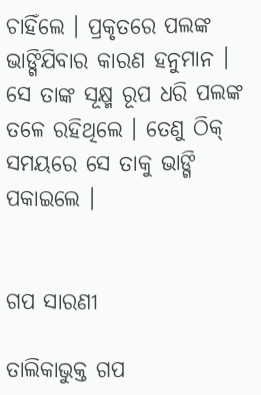ଚାହିଁଲେ । ପ୍ରକୃତରେ ପଲଙ୍କ ଭାଙ୍ଗିଯିବାର କାରଣ ହନୁମାନ । ସେ ତାଙ୍କ ସୂକ୍ଷ୍ମ ରୂପ ଧରି ପଲଙ୍କ ତଳେ ରହିଥିଲେ । ତେଣୁ ଠିକ୍ ସମୟରେ ସେ ତାକୁ ଭାଙ୍ଗି ପକାଇଲେ ।


ଗପ ସାରଣୀ

ତାଲିକାଭୁକ୍ତ ଗପ